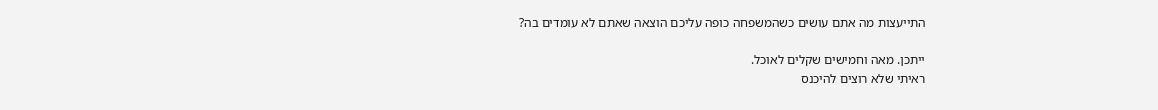התייעצות מה אתם עושים כשהמשפחה כופה עליכם הוצאה שאתם לא עומדים בה?

ייתכן. מאה וחמישים שקלים לאוכל.
ראיתי שלא רוצים להיכנס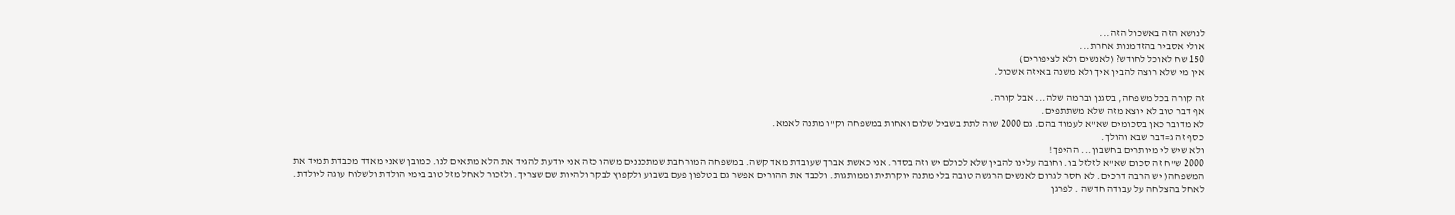לנושא הזה באשכול הזה...
אולי אסביר בהזדמנות אחרת...
150 שח לאוכל לחודש? (לאנשים ולא לציפורים)
אין מי שלא רוצה להבין איך ולא משנה באיזה אשכול.

זה קורה בכל משפחה, בסגנן וברמה שלה... אבל קורה.
אף דבר טוב לא יוצא מזה שלא משתתפים.
לא מדובר כאן בסכומים שא"א לעמוד בהם. גם 2000 שוה לתת בשביל שלום ואחות במשפחה וק"ו מתנה לאמא.
כסף זה ג=דבר שבא והולך.
ולא שיש לי מיותרים בחשבון... ההיפך!
2000 ש"ח זה סכום שא"א לזלזל בו. וחובה עלינו להבין שלא לכולם יש וזה בסדר. אני כאשת אברך שעובדת מאד קשה. במשפחה המורחבת שמתכננים משהו כזה אני יודעת להגיד את הלא מתאים לנו. כמובן שאני מאדד מכבדת תמיד את המשפחה( יש הרבה דרכים. לא חסר לגרום לאנשים הרגשה טובה בלי מתנה יוקרתית וממותגות. ולכבד את ההורים אפשר גם בטלפון פעם בשבוע ולקפוץ לבקר ולהיות שם שצריך. ולזכור לאחל מזל טוב בימי הולדת ולשלוח עוגה ליולדת. לאחל בהצלחה על עבודה חדשה . לפרגן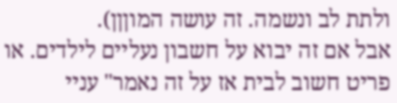ולתת לב ונשמה. זה עושה המוןןן).
אבל אם זה יבוא על חשבון נעליים לילדים. או פריט חשוב לבית אז על זה נאמר" עניי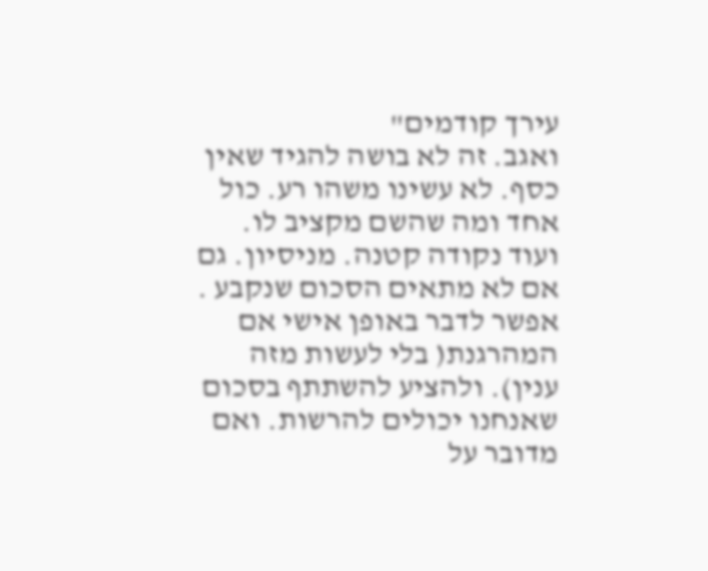עירך קודמים"
ואגב. זה לא בושה להגיד שאין כסף. לא עשינו משהו רע. כול אחד ומה שהשם מקציב לו.
ועוד נקודה קטנה. מניסיון. גם אם לא מתאים הסכום שנקבע . אפשר לדבר באופן אישי אם המהרגנת( בלי לעשות מזה ענין). ולהציע להשתתף בסכום שאנחנו יכולים להרשות. ואם מדובר על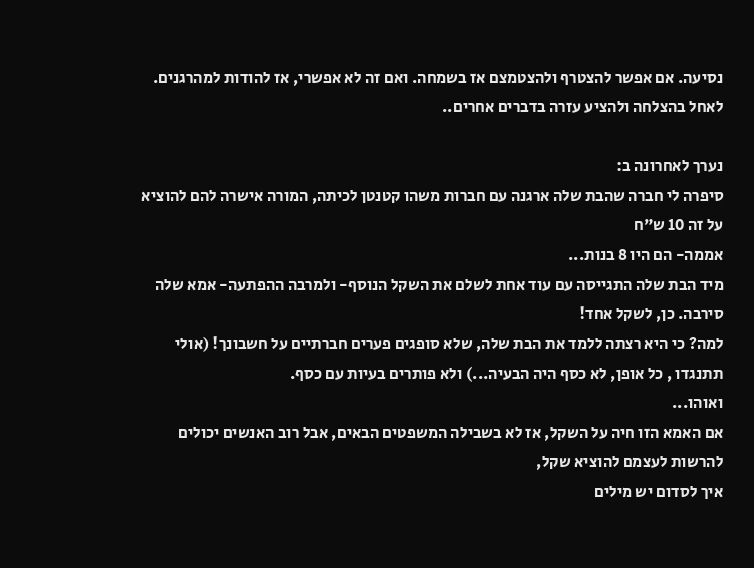נסיעה. אם אפשר להצטרף ולהצטמצם אז בשמחה. ואם זה לא אפשרי, אז להודות למהרגנים. לאחל בהצלחה ולהציע עזרה בדברים אחרים..

נערך לאחרונה ב:
סיפרה לי חברה שהבת שלה ארגנה עם חברות משהו קטנטן לכיתה, המורה אישרה להם להוציא על זה 10 ש"ח
אממה- הם היו 8 בנות...
מיד הבת שלה התגייסה עם עוד אחת לשלם את השקל הנוסף- ולמרבה ההפתעה- אמא שלה סירבה. כן, לשקל אחד!
למה? כי היא רצתה ללמד את הבת שלה, שלא סופגים פערים חברתיים על חשבונך! (אולי תתנגדו , כל אופן, לא כסף היה הבעיה...) ולא פותרים בעיות עם כסף.
ואוהו...
אם האמא הזו חיה על השקל, אז לא בשבילה המשפטים הבאים, אבל רוב האנשים יכולים להרשות לעצמם להוציא שקל,
איך לסדום יש מילים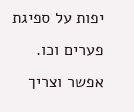יפות על ספיגת פערים וכו.
אפשר וצריך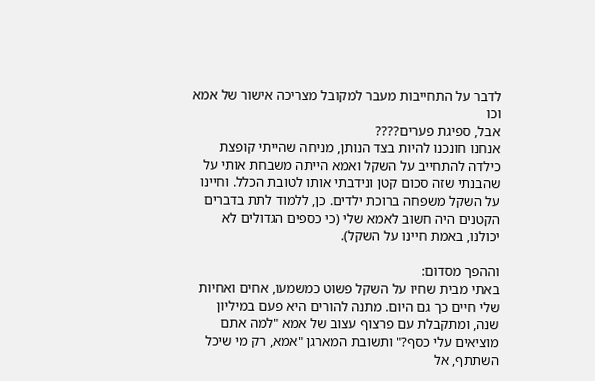לדבר על התחייבות מעבר למקובל מצריכה אישור של אמא וכו
אבל, ספיגת פערים????
אנחנו חונכנו להיות בצד הנותן, מניחה שהייתי קופצת כילדה להתחייב על השקל ואמא הייתה משבחת אותי על שהבנתי שזה סכום קטן ונידבתי אותו לטובת הכלל. וחיינו על השקל משפחה ברוכת ילדים. כן, ללמוד לתת בדברים הקטנים היה חשוב לאמא שלי (כי כספים הגדולים לא יכולנו, באמת חיינו על השקל).

וההפך מסדום:
באתי מבית שחיו על השקל פשוט כמשמעו, אחים ואחיות שלי חיים כך גם היום. מתנה להורים היא פעם במיליון שנה, ומתקבלת עם פרצוף עצוב של אמא "למה אתם מוציאים עלי כסף?" ותשובת המארגן "אמא, רק מי שיכל השתתף, אל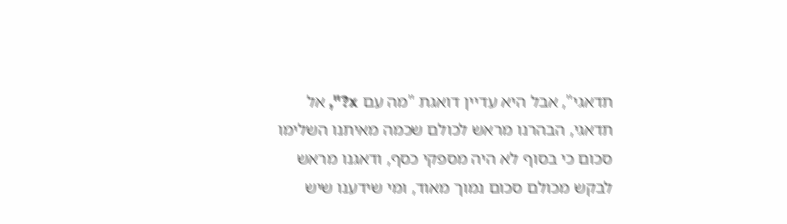תדאגי", אבל היא עדיין דואגת "מה עם x?", אל תדאגי, הבהרנו מראש לכולם שכמה מאיתנו השלימו סכום כי בסוף לא היה מספקי כסף, ודאגנו מראש לבקש מכולם סכום נמוך מאוד, ומי שידענו שיש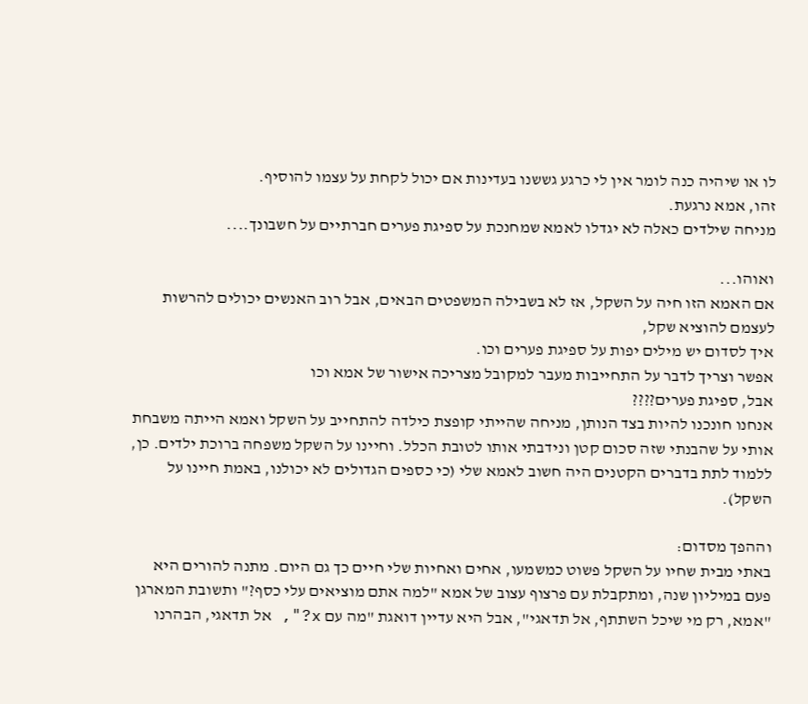לו או שיהיה כנה לומר אין לי כרגע גששנו בעדינות אם יכול לקחת על עצמו להוסיף.
זהו, אמא נרגעת.
מניחה שילדים כאלה לא יגדלו לאמא שמחנכת על ספיגת פערים חברתיים על חשבונך....

ואוהו...
אם האמא הזו חיה על השקל, אז לא בשבילה המשפטים הבאים, אבל רוב האנשים יכולים להרשות לעצמם להוציא שקל,
איך לסדום יש מילים יפות על ספיגת פערים וכו.
אפשר וצריך לדבר על התחייבות מעבר למקובל מצריכה אישור של אמא וכו
אבל, ספיגת פערים????
אנחנו חונכנו להיות בצד הנותן, מניחה שהייתי קופצת כילדה להתחייב על השקל ואמא הייתה משבחת אותי על שהבנתי שזה סכום קטן ונידבתי אותו לטובת הכלל. וחיינו על השקל משפחה ברוכת ילדים. כן, ללמוד לתת בדברים הקטנים היה חשוב לאמא שלי (כי כספים הגדולים לא יכולנו, באמת חיינו על השקל).

וההפך מסדום:
באתי מבית שחיו על השקל פשוט כמשמעו, אחים ואחיות שלי חיים כך גם היום. מתנה להורים היא פעם במיליון שנה, ומתקבלת עם פרצוף עצוב של אמא "למה אתם מוציאים עלי כסף?" ותשובת המארגן "אמא, רק מי שיכל השתתף, אל תדאגי", אבל היא עדיין דואגת "מה עם x?", אל תדאגי, הבהרנו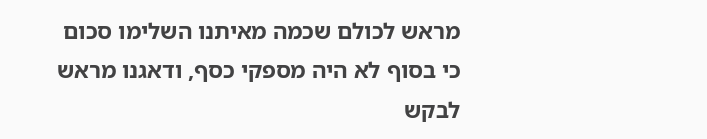מראש לכולם שכמה מאיתנו השלימו סכום כי בסוף לא היה מספקי כסף, ודאגנו מראש לבקש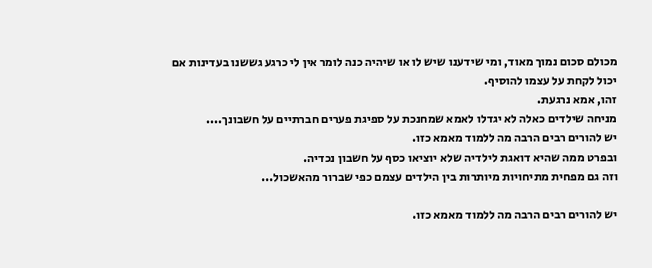מכולם סכום נמוך מאוד, ומי שידענו שיש לו או שיהיה כנה לומר אין לי כרגע גששנו בעדינות אם יכול לקחת על עצמו להוסיף.
זהו, אמא נרגעת.
מניחה שילדים כאלה לא יגדלו לאמא שמחנכת על ספיגת פערים חברתיים על חשבונך....
יש להורים רבים הרבה מה ללמוד מאמא כזו.
ובפרט ממה שהיא דואגת לילדיה שלא יוציאו כסף על חשבון נכדיה.
וזה גם מפחית מתיחויות מיותרות בין הילדים עצמם כפי שברור מהאשכול...

יש להורים רבים הרבה מה ללמוד מאמא כזו.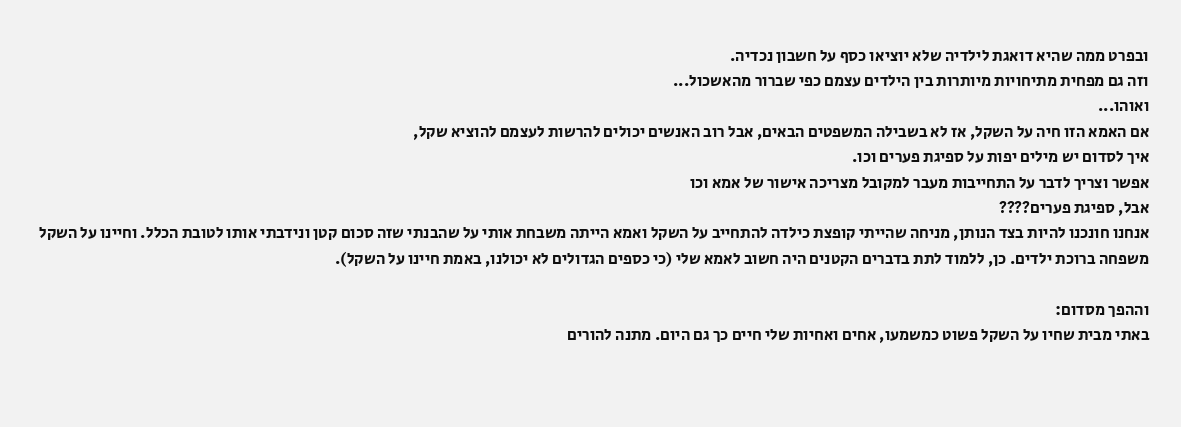ובפרט ממה שהיא דואגת לילדיה שלא יוציאו כסף על חשבון נכדיה.
וזה גם מפחית מתיחויות מיותרות בין הילדים עצמם כפי שברור מהאשכול...
ואוהו...
אם האמא הזו חיה על השקל, אז לא בשבילה המשפטים הבאים, אבל רוב האנשים יכולים להרשות לעצמם להוציא שקל,
איך לסדום יש מילים יפות על ספיגת פערים וכו.
אפשר וצריך לדבר על התחייבות מעבר למקובל מצריכה אישור של אמא וכו
אבל, ספיגת פערים????
אנחנו חונכנו להיות בצד הנותן, מניחה שהייתי קופצת כילדה להתחייב על השקל ואמא הייתה משבחת אותי על שהבנתי שזה סכום קטן ונידבתי אותו לטובת הכלל. וחיינו על השקל משפחה ברוכת ילדים. כן, ללמוד לתת בדברים הקטנים היה חשוב לאמא שלי (כי כספים הגדולים לא יכולנו, באמת חיינו על השקל).

וההפך מסדום:
באתי מבית שחיו על השקל פשוט כמשמעו, אחים ואחיות שלי חיים כך גם היום. מתנה להורים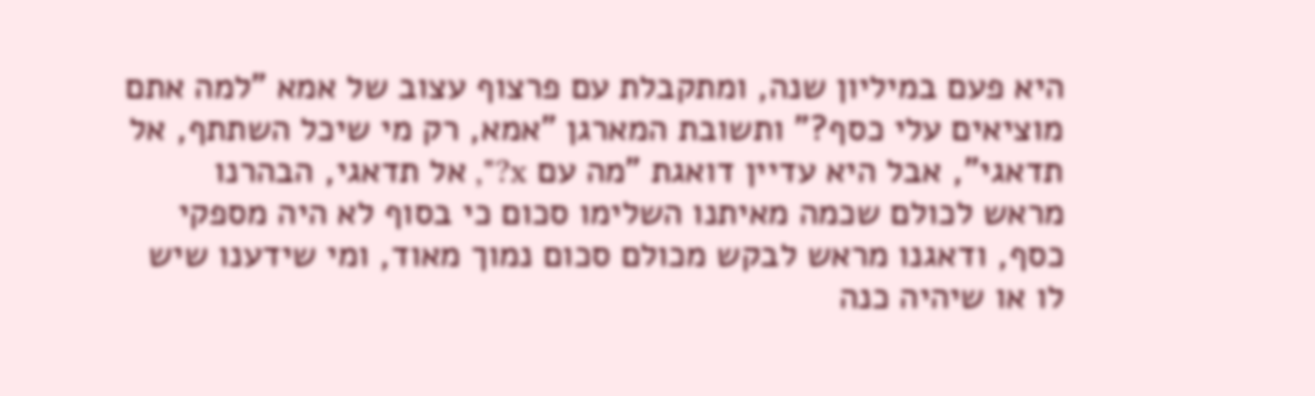היא פעם במיליון שנה, ומתקבלת עם פרצוף עצוב של אמא "למה אתם מוציאים עלי כסף?" ותשובת המארגן "אמא, רק מי שיכל השתתף, אל תדאגי", אבל היא עדיין דואגת "מה עם x?", אל תדאגי, הבהרנו מראש לכולם שכמה מאיתנו השלימו סכום כי בסוף לא היה מספקי כסף, ודאגנו מראש לבקש מכולם סכום נמוך מאוד, ומי שידענו שיש לו או שיהיה כנה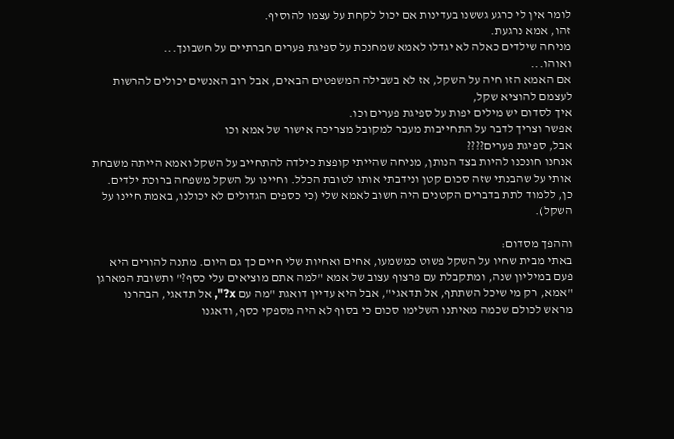לומר אין לי כרגע גששנו בעדינות אם יכול לקחת על עצמו להוסיף.
זהו, אמא נרגעת.
מניחה שילדים כאלה לא יגדלו לאמא שמחנכת על ספיגת פערים חברתיים על חשבונך...
ואוהו...
אם האמא הזו חיה על השקל, אז לא בשבילה המשפטים הבאים, אבל רוב האנשים יכולים להרשות לעצמם להוציא שקל,
איך לסדום יש מילים יפות על ספיגת פערים וכו.
אפשר וצריך לדבר על התחייבות מעבר למקובל מצריכה אישור של אמא וכו
אבל, ספיגת פערים????
אנחנו חונכנו להיות בצד הנותן, מניחה שהייתי קופצת כילדה להתחייב על השקל ואמא הייתה משבחת אותי על שהבנתי שזה סכום קטן ונידבתי אותו לטובת הכלל. וחיינו על השקל משפחה ברוכת ילדים. כן, ללמוד לתת בדברים הקטנים היה חשוב לאמא שלי (כי כספים הגדולים לא יכולנו, באמת חיינו על השקל).

וההפך מסדום:
באתי מבית שחיו על השקל פשוט כמשמעו, אחים ואחיות שלי חיים כך גם היום. מתנה להורים היא פעם במיליון שנה, ומתקבלת עם פרצוף עצוב של אמא "למה אתם מוציאים עלי כסף?" ותשובת המארגן "אמא, רק מי שיכל השתתף, אל תדאגי", אבל היא עדיין דואגת "מה עם x?", אל תדאגי, הבהרנו מראש לכולם שכמה מאיתנו השלימו סכום כי בסוף לא היה מספקי כסף, ודאגנו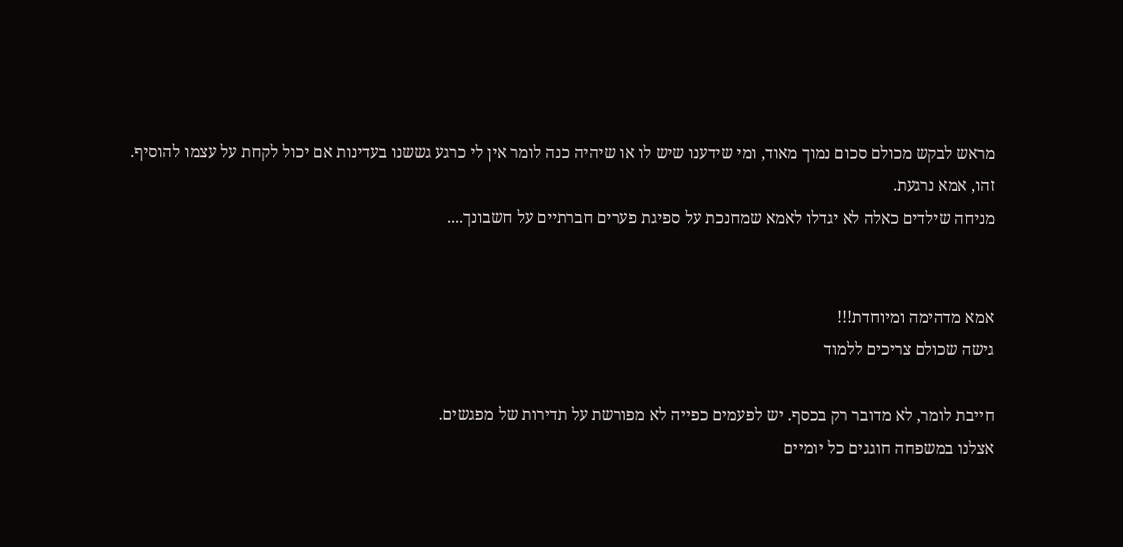מראש לבקש מכולם סכום נמוך מאוד, ומי שידענו שיש לו או שיהיה כנה לומר אין לי כרגע גששנו בעדינות אם יכול לקחת על עצמו להוסיף.
זהו, אמא נרגעת.
מניחה שילדים כאלה לא יגדלו לאמא שמחנכת על ספיגת פערים חברתיים על חשבונך....


אמא מדהימה ומיוחדת!!!
גישה שכולם צריכים ללמוד

חייבת לומר, לא מדובר רק בכסף. יש לפעמים כפייה לא מפורשת על תדירות של מפגשים.
אצלנו במשפחה חוגגים כל יומיים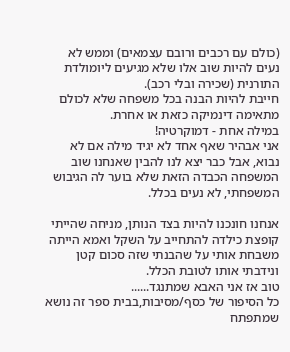(כולם עם רכבים ורובם עצמאים) וממש לא נעים להיות שוב אלו שלא מגיעים ליומולדת התורנית (שכירה ובלי רכב).
חייבת להיות הבנה בכל משפחה שלא לכולם מתאימה דינמיקה כזאת או אחרת.
במילה אחת - דמוקרטיה!
אני אבהיר שאף אחד לא יגיד מילה אם לא נבוא, אבל כבר יצא לנו להבין שאנחנו שוב המשפחה הכבדה הזאת שלא בוער לה הגיבוש המשפחתי, לא נעים בכלל.

אנחנו חונכנו להיות בצד הנותן, מניחה שהייתי קופצת כילדה להתחייב על השקל ואמא הייתה משבחת אותי על שהבנתי שזה סכום קטן ונידבתי אותו לטובת הכלל.
טוב אז אני האבא שמתנגד......
כל הסיפור של כסף/מסיבות,בבית ספר זה נושא שמתפתח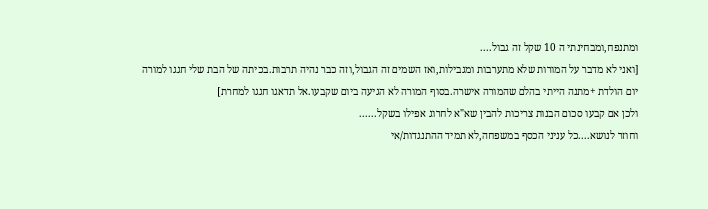ומתנפח,ומבחינתי ה 10 שקל זה גבול....
[ואני לא מדבר על המורות שלא מתערבות ומגבילות,ואז השמים זה הגבול,וזה כבר נהיה תרבות.בכיתה של הבת שלי חגגו למורה יום הולדת +מתנה הייתי בהלם שהמורה אישרה.בסוף המורה לא הגיעה ביום שקבעו.אל תדאגו חגגו למחרת]
ולכן אם קבעו סכום הבנות צריכות להבין שא"א לחרוג אפילו בשקל......
וחוזר לנושא....כל עניני הכסף במשפחה,לא תמיד ההתנגדות/אי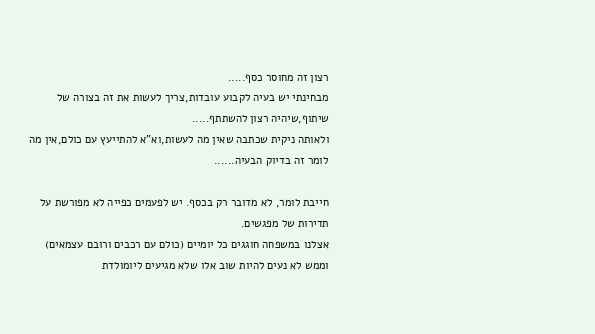רצון זה מחוסר כסף.....
מבחינתי יש בעיה לקבוע עובדות,צריך לעשות את זה בצורה של שיתוף,שיהיה רצון להשתתף.....
ולאותה ניקית שכתבה שאין מה לעשות,וא"א להתייעץ עם כולם,אין מה לומר זה בדיוק הבעיה......

חייבת לומר, לא מדובר רק בכסף. יש לפעמים כפייה לא מפורשת על תדירות של מפגשים.
אצלנו במשפחה חוגגים כל יומיים (כולם עם רכבים ורובם עצמאים) וממש לא נעים להיות שוב אלו שלא מגיעים ליומולדת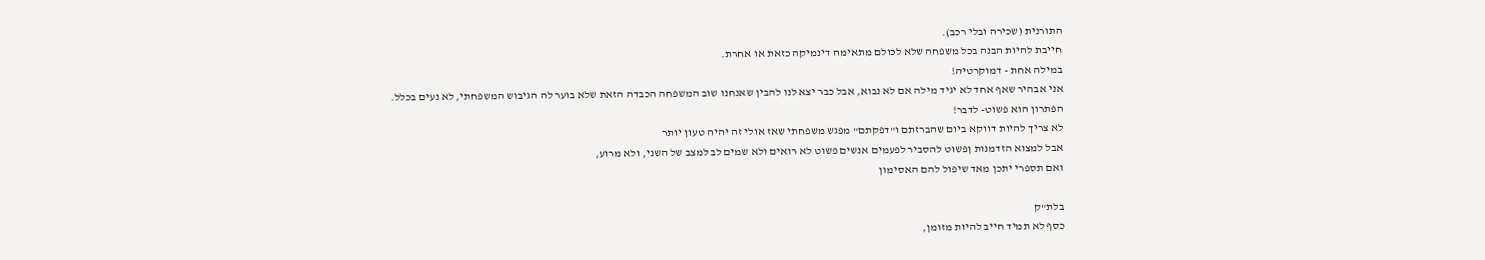התורנית (שכירה ובלי רכב).
חייבת להיות הבנה בכל משפחה שלא לכולם מתאימה דינמיקה כזאת או אחרת.
במילה אחת - דמוקרטיה!
אני אבהיר שאף אחד לא יגיד מילה אם לא נבוא, אבל כבר יצא לנו להבין שאנחנו שוב המשפחה הכבדה הזאת שלא בוער לה הגיבוש המשפחתי, לא נעים בכלל.
הפתרון הוא פשוט- לדבר!
לא צריך להיות דווקא ביום שהברזתם ו"דפקתם" מפגש משפחתי שאז אולי זה יהיה טעון יותר
אבל למצוא הזדמנות ןפשוט להסביר לפעמים אנשים פשוט לא רואים ולא שמים לב למצב של השני, ולא מרוע,
ואם תספרי יתכן מאד שיפול להם האסימון

בלת"ק
כסף לא תמיד חייב להיות מזומן,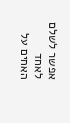אפשר לשלם לאחד האחים על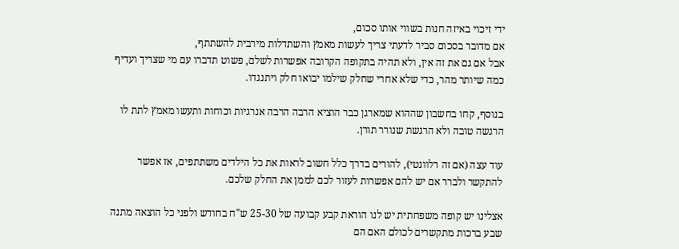ידי זיכוי באיזה חנות בשווי אותו סכום,
אם מדובר בסכום סביר לדעתי צריך לעשות מאמץ והשתדלות מירבית להשתתף,
אבל אם גם את זה אין, ולא תהיה בתקופה הקרובה אפשרות לשלם, פשוט תדברו עם מי שצריך ועדיף כמה שיותר מהר, כדי שלא אחרי שחלק שילמו יבואו חלק ויתנגדו.

בנוסף, קחו בחשבון שההוא שמארגן כבר הוציא הרבה הרבה אנרגיות וכוחות ותעשו מאמץ לתת לו הרגשה טובה ולא הרגשת שנורר תורן.

עוד עצה (אם זה רלוונטי), להורים בדרך כלל חשוב לראות את כל הילדים משתתפים, אז אפשר להתקשר ולברר אם יש להם אפשרות לעזור לכם לממן את החלק שלכם.

אצלינו יש קופה משפחתית יש לנו הוראת קבע קבועה של 25-30 ש"ח בחודש ולפני כל הוצאה מתנה שבע ברכות מתקשרים לכולם האם הם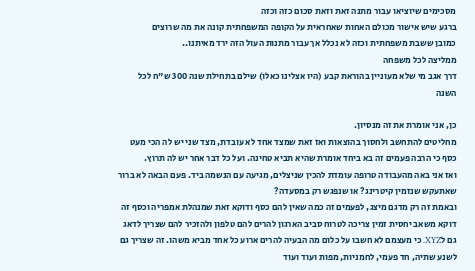מסכימים שיוציאו עבור מתנה זאת וזאת סכום כזה וכזה
ברגע שיש אישור מכולם האחות שאחראית על הקופה המשפחתית קונה את מה שרוצים
כמובן ששבת משפחתית וכזה לא נכלל אך עבור מתנות העול הזה ירד מאיתנו..
ממליצה לכל משפחה
דרך אגב מי שלא מעוניין בהוראת קבע (היו אצלינו כאלו) שילם בתחילת שנה 300 ש"ח לכל השנה

כן, אני אומרת את זה מנסיון.
מחליטים להתחשב ולחסוך בהוצאות ואז זאת שמצד אחד לא עובדת, מצד שני יש לה הכי מעט כסף כי הרבה פעמים זה בא ביחד אומרת שהיא תביא טחינה. ועל כל דבר אחר יש לה תרוץ.
ואז אני באה מהעבודה טרופה עומדת להכין שניצלים, מגיעה עם הנשמה ביד. פעם הבאה לא ברור שאתעקש שנזמין קיטרינג? או שנפגש רק במסעדה?
ובאמת זה רק מדגם מיצג, לפעמים זה כמה שאין להם כסף ודוקא זאת שמנהלת אמפריה וכסף זה דוקא משאב יחסית זמין צריכה לטרוח סביב הארגון להרים להם טלפון ולהזכיר להם שצריך לדאג גם לXYZ. כי מעצמם לא חשבו על כלום מה הבעיה להרים ארוע כל אחד מביא משהו. זה שצריך גם לשנע שתיה, חד פעמי, לחמניות, מפות ועוד ועוד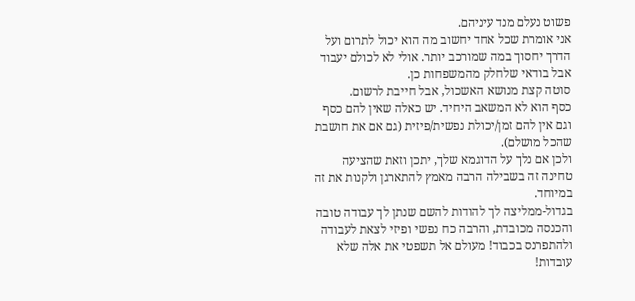פשוט נעלם מנד עיניהם.
אני אומרת שכל אחד יחשוב מה הוא יכול לתרום ועל הדרך יחסוך במה שמורכב יותר. אולי לא לכולם יעבוד אבל בודאי שלחלק מהמשפחות כן.
סוטה קצת מנושא האשכול, אבל חייבת לרשום.
כסף הוא לא המשאב היחיד. יש כאלה שאין להם כסף וגם אין להם זמן/יכולת נפשית/פיזית (גם אם את חושבת שהכל מושלם).
ולכן אם נלך על הדוגמא שלך, יתכן וזאת שהציעה טחינה זה בשבילה הרבה מאמץ להתארגן ולקנות את זה במיוחד.
בגדול-ממליצה לך להודות להשם שנתן לך עבודה טובה והכנסה מכובדת, והרבה כח נפשי ופיזי לצאת לעבודה ולהתפרנס בכבוד! מעולם אל תשפטי את אלה שלא עובדות!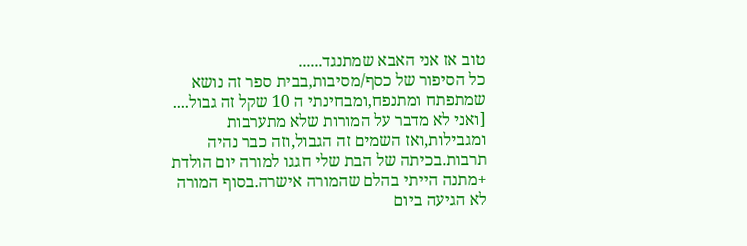טוב אז אני האבא שמתנגד......
כל הסיפור של כסף/מסיבות,בבית ספר זה נושא שמתפתח ומתנפח,ומבחינתי ה 10 שקל זה גבול....
[ואני לא מדבר על המורות שלא מתערבות ומגבילות,ואז השמים זה הגבול,וזה כבר נהיה תרבות.בכיתה של הבת שלי חגגו למורה יום הולדת +מתנה הייתי בהלם שהמורה אישרה.בסוף המורה לא הגיעה ביום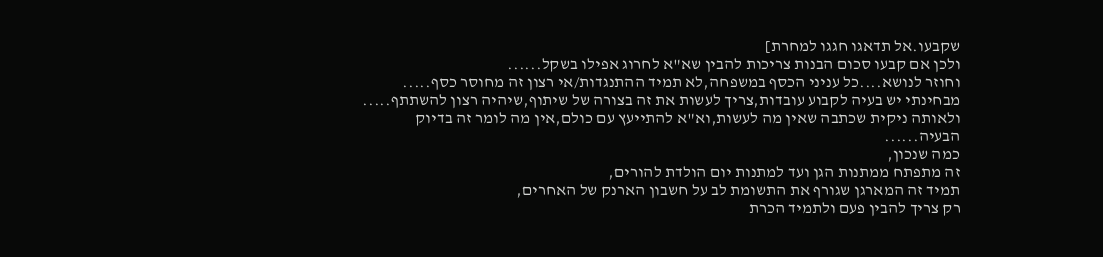שקבעו.אל תדאגו חגגו למחרת]
ולכן אם קבעו סכום הבנות צריכות להבין שא"א לחרוג אפילו בשקל......
וחוזר לנושא....כל עניני הכסף במשפחה,לא תמיד ההתנגדות/אי רצון זה מחוסר כסף.....
מבחינתי יש בעיה לקבוע עובדות,צריך לעשות את זה בצורה של שיתוף,שיהיה רצון להשתתף.....
ולאותה ניקית שכתבה שאין מה לעשות,וא"א להתייעץ עם כולם,אין מה לומר זה בדיוק הבעיה......
כמה שנכון,
זה מתפתח ממתנות הגן ועד למתנות יום הולדת להורים,
תמיד זה המארגן שגורף את התשומת לב על חשבון הארנק של האחרים,
רק צריך להבין פעם ולתמיד הכרת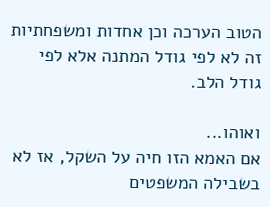הטוב הערכה וכן אחדות ומשפחתיות זה לא לפי גודל המתנה אלא לפי גודל הלב.

ואוהו...
אם האמא הזו חיה על השקל, אז לא בשבילה המשפטים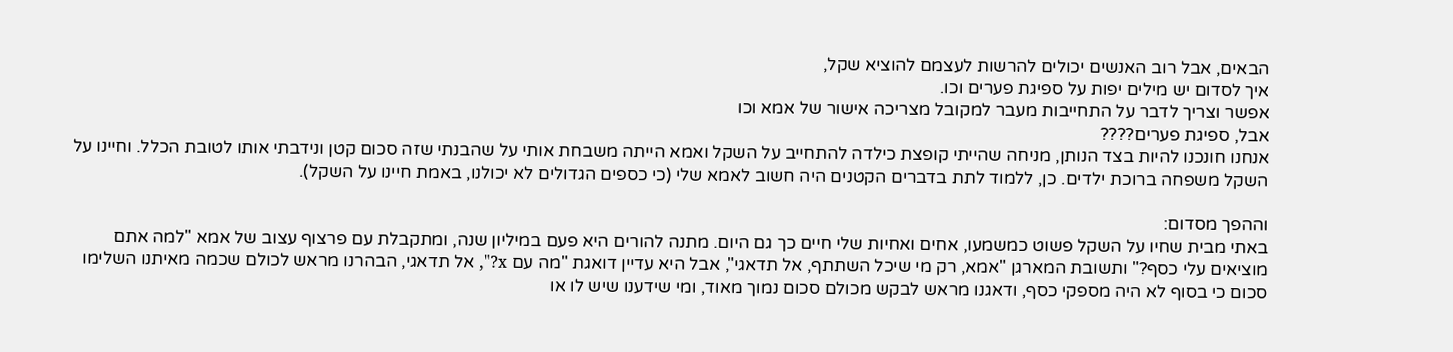הבאים, אבל רוב האנשים יכולים להרשות לעצמם להוציא שקל,
איך לסדום יש מילים יפות על ספיגת פערים וכו.
אפשר וצריך לדבר על התחייבות מעבר למקובל מצריכה אישור של אמא וכו
אבל, ספיגת פערים????
אנחנו חונכנו להיות בצד הנותן, מניחה שהייתי קופצת כילדה להתחייב על השקל ואמא הייתה משבחת אותי על שהבנתי שזה סכום קטן ונידבתי אותו לטובת הכלל. וחיינו על השקל משפחה ברוכת ילדים. כן, ללמוד לתת בדברים הקטנים היה חשוב לאמא שלי (כי כספים הגדולים לא יכולנו, באמת חיינו על השקל).

וההפך מסדום:
באתי מבית שחיו על השקל פשוט כמשמעו, אחים ואחיות שלי חיים כך גם היום. מתנה להורים היא פעם במיליון שנה, ומתקבלת עם פרצוף עצוב של אמא "למה אתם מוציאים עלי כסף?" ותשובת המארגן "אמא, רק מי שיכל השתתף, אל תדאגי", אבל היא עדיין דואגת "מה עם x?", אל תדאגי, הבהרנו מראש לכולם שכמה מאיתנו השלימו סכום כי בסוף לא היה מספקי כסף, ודאגנו מראש לבקש מכולם סכום נמוך מאוד, ומי שידענו שיש לו או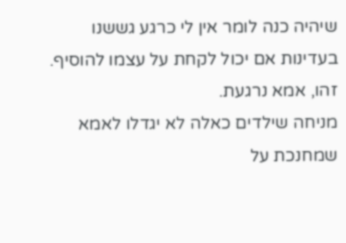שיהיה כנה לומר אין לי כרגע גששנו בעדינות אם יכול לקחת על עצמו להוסיף.
זהו, אמא נרגעת.
מניחה שילדים כאלה לא יגדלו לאמא שמחנכת על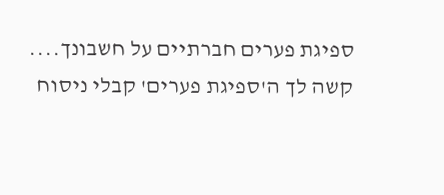ספיגת פערים חברתיים על חשבונך....
קשה לך ה'ספיגת פערים' קבלי ניסוח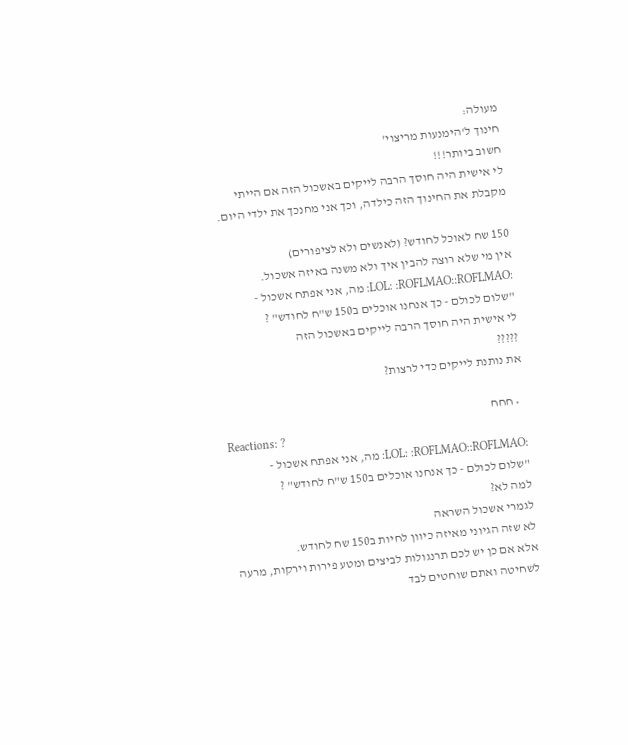מעולה:
חינוך ל'הימנעות מריצוי'
חשוב ביותר!!!
לי אישית היה חוסך הרבה לייקים באשכול הזה אם הייתי מקבלת את החינוך הזה כילדה, וכך אני מחנכך את ילדי היום.

150 שח לאוכל לחודש? (לאנשים ולא לציפורים)
אין מי שלא רוצה להבין איך ולא משנה באיזה אשכול.
:LOL: :ROFLMAO::ROFLMAO: מה, אני אפתח אשכול -
"שלום לכולם - כך אנחנו אוכלים ב150 ש"ח לחודש" ?
לי אישית היה חוסך הרבה לייקים באשכול הזה
?????
את נותנת לייקים כדי לרצות?

  • חחח
Reactions: ?
:LOL: :ROFLMAO::ROFLMAO: מה, אני אפתח אשכול -
"שלום לכולם - כך אנחנו אוכלים ב150 ש"ח לחודש" ?
למה לא?
לגמרי אשכול השראה
לא שזה הגיוני מאיזה כיוון לחיות ב150 שח לחודש.
אלא אם כן יש לכם תרנגולות לביצים ומטע פירות וירקות, מרעה לשחיטה ואתם שוחטים לבד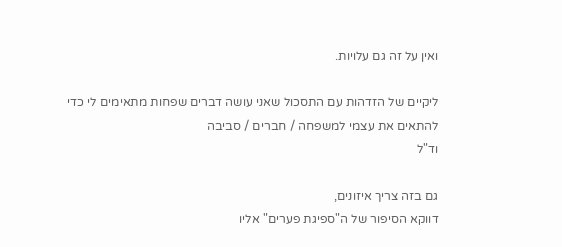ואין על זה גם עלויות.

ליקיים של הזדהות עם התסכול שאני עושה דברים שפחות מתאימים לי כדי להתאים את עצמי למשפחה / חברים / סביבה
וד"ל

גם בזה צריך איזונים,
דווקא הסיפור של ה"ספיגת פערים" אליו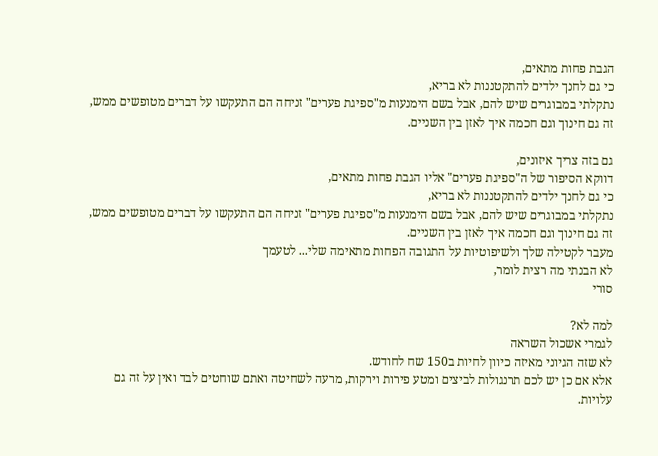הגבת פחות מתאים,
כי גם לחנך ילדים להתקטננות לא בריא,
נתקלתי במבוגרים שיש להם, אבל בשם הימנעות מ"ספיגת פערים" זניחה הם התעקשו על דברים מטופשים ממש,
זה גם חינוך וגם חכמה איך לאזן בין השניים.

גם בזה צריך איזונים,
דווקא הסיפור של ה"ספיגת פערים" אליו הגבת פחות מתאים,
כי גם לחנך ילדים להתקטננות לא בריא,
נתקלתי במבוגרים שיש להם, אבל בשם הימנעות מ"ספיגת פערים" זניחה הם התעקשו על דברים מטופשים ממש,
זה גם חינוך וגם חכמה איך לאזן בין השניים.
מעבר לקטילה שלך ולשיפוטיות על התגובה הפחות מתאימה שלי... לטעמך
לא הבנתי מה רצית לומר,
סורי

למה לא?
לגמרי אשכול השראה
לא שזה הגיוני מאיזה כיוון לחיות ב150 שח לחודש.
אלא אם כן יש לכם תרנגולות לביצים ומטע פירות וירקות, מרעה לשחיטה ואתם שוחטים לבד ואין על זה גם עלויות.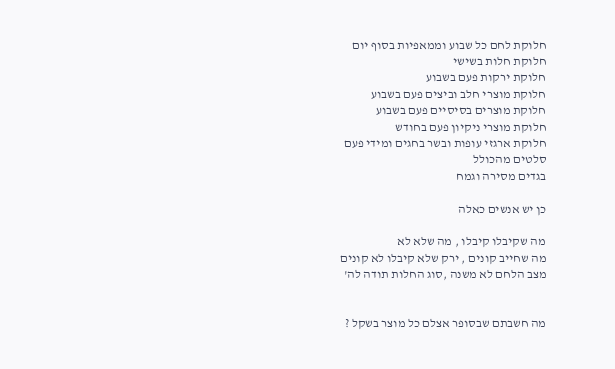חלוקת לחם כל שבוע וממאפיות בסוף יום
חלוקת חלות בשישי
חלוקת ירקות פעם בשבוע
חלוקת מוצרי חלב וביצים פעם בשבוע
חלוקת מוצרים בסיסיים פעם בשבוע
חלוקת מוצרי ניקיון פעם בחודש
חלוקת ארגזי עופות ובשר בחגים ומידי פעם
סלטים מהכולל
בגדים מסירה וגמח

כן יש אנשים כאלה

מה שקיבלו קיבלו , מה שלא לא
מה שחייב קונים , ירק שלא קיבלו לא קונים
מצב הלחם לא משנה ,סוג החלות תודה לה'


מה חשבתם שבסופר אצלם כל מוצר בשקל ?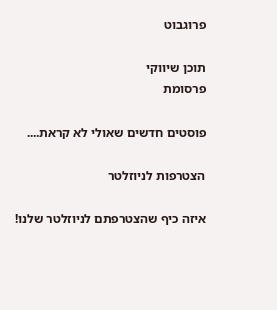פרוגבוט

תוכן שיווקי
פרסומת

פוסטים חדשים שאולי לא קראת....

הצטרפות לניוזלטר

איזה כיף שהצטרפתם לניוזלטר שלנו!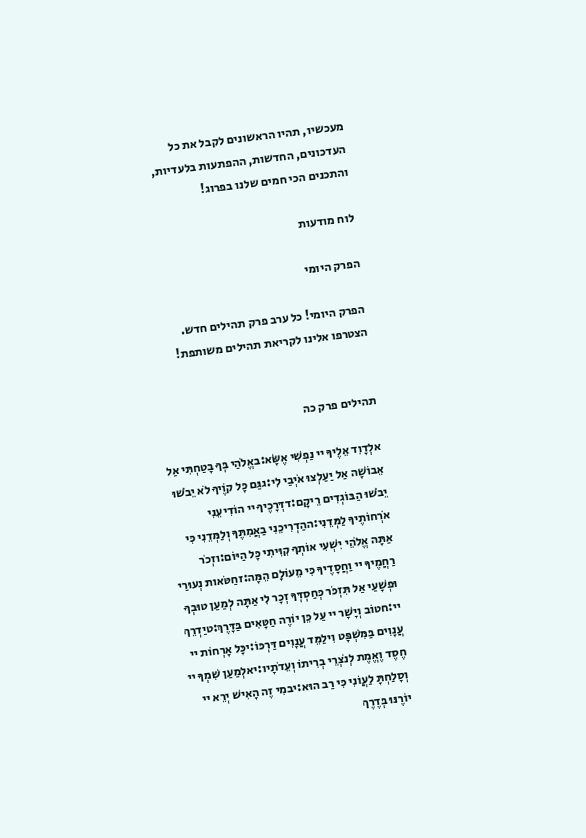מעכשיו, תהיו הראשונים לקבל את כל העדכונים, החדשות, ההפתעות בלעדיות, והתכנים הכי חמים שלנו בפרוג!

לוח מודעות

הפרק היומי

הפרק היומי! כל ערב פרק תהילים חדש. הצטרפו אלינו לקריאת תהילים משותפת!


תהילים פרק כה

אלְדָוִד אֵלֶיךָ יי נַפְשִׁי אֶשָּׂא:באֱלֹהַי בְּךָ בָטַחְתִּי אַל אֵבוֹשָׁה אַל יַעַלְצוּ אֹיְבַי לִי:גגַּם כָּל קוֶֹיךָ לֹא יֵבֹשׁוּ יֵבֹשׁוּ הַבּוֹגְדִים רֵיקָם:דדְּרָכֶיךָ יי הוֹדִיעֵנִי אֹרְחוֹתֶיךָ לַמְּדֵנִי:ההַדְרִיכֵנִי בַאֲמִתֶּךָ וְלַמְּדֵנִי כִּי אַתָּה אֱלֹהֵי יִשְׁעִי אוֹתְךָ קִוִּיתִי כָּל הַיּוֹם:וזְכֹר רַחֲמֶיךָ יי וַחֲסָדֶיךָ כִּי מֵעוֹלָם הֵמָּה:זחַטֹּאות נְעוּרַי וּפְשָׁעַי אַל תִּזְכֹּר כְּחַסְדְּךָ זְכָר לִי אַתָּה לְמַעַן טוּבְךָ יי:חטוֹב וְיָשָׁר יי עַל כֵּן יוֹרֶה חַטָּאִים בַּדָּרֶךְ:טיַדְרֵךְ עֲנָוִים בַּמִּשְׁפָּט וִילַמֵּד עֲנָוִים דַּרְכּוֹ:יכָּל אָרְחוֹת יי חֶסֶד וֶאֱמֶת לְנֹצְרֵי בְרִיתוֹ וְעֵדֹתָיו:יאלְמַעַן שִׁמְךָ יי וְסָלַחְתָּ לַעֲוֹנִי כִּי רַב הוּא:יבמִי זֶה הָאִישׁ יְרֵא יי יוֹרֶנּוּ בְּדֶרֶךְ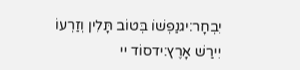יִבְחָר:יגנַפְשׁוֹ בְּטוֹב תָּלִין וְזַרְעוֹ יִירַשׁ אָרֶץ:ידסוֹד יי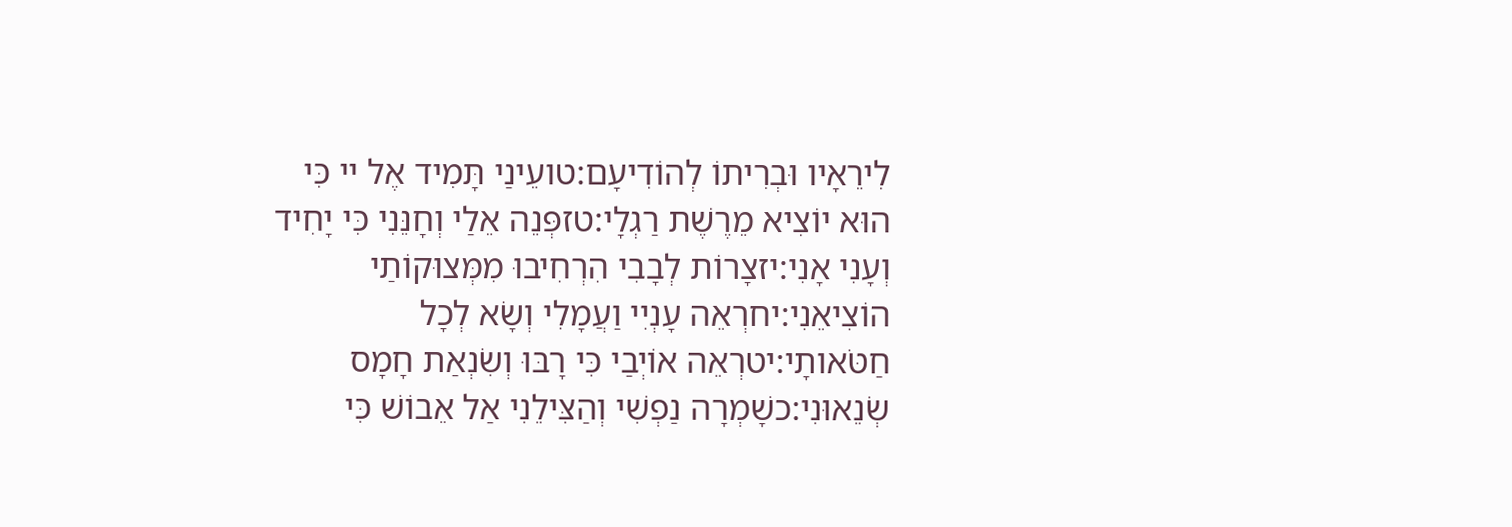לִירֵאָיו וּבְרִיתוֹ לְהוֹדִיעָם:טועֵינַי תָּמִיד אֶל יי כִּי הוּא יוֹצִיא מֵרֶשֶׁת רַגְלָי:טזפְּנֵה אֵלַי וְחָנֵּנִי כִּי יָחִיד וְעָנִי אָנִי:יזצָרוֹת לְבָבִי הִרְחִיבוּ מִמְּצוּקוֹתַי הוֹצִיאֵנִי:יחרְאֵה עָנְיִי וַעֲמָלִי וְשָׂא לְכָל חַטֹּאותָי:יטרְאֵה אוֹיְבַי כִּי רָבּוּ וְשִׂנְאַת חָמָס שְׂנֵאוּנִי:כשָׁמְרָה נַפְשִׁי וְהַצִּילֵנִי אַל אֵבוֹשׁ כִּי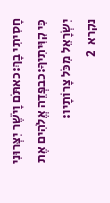חָסִיתִי בָךְ:כאתֹּם וָיֹשֶׁר יִצְּרוּנִי כִּי קִוִּיתִיךָ:כבפְּדֵה אֱלֹהִים אֶת יִשְׂרָאֵל מִכֹּל צָרוֹתָיו:
נקרא  2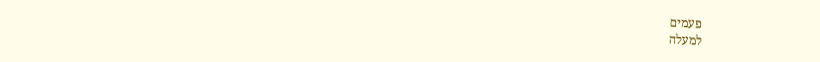פעמים
למעלה